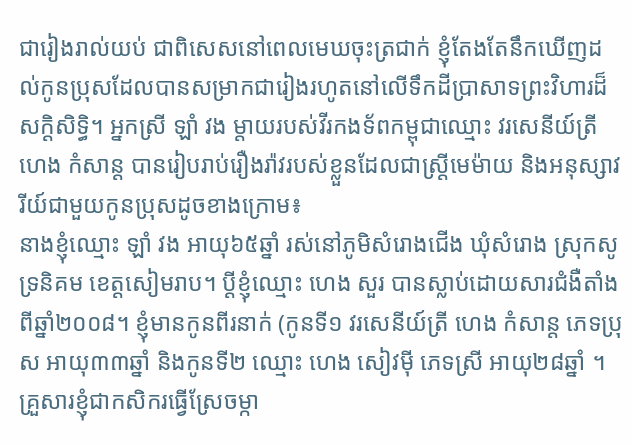ជារៀងរាល់យប់ ជាពិសេសនៅពេលមេឃចុះត្រជាក់ ខ្ញុំតែងតែនឹកឃើញដល់កូនប្រុសដែលបានសម្រាកជារៀងរហូតនៅលើទឹកដីប្រាសាទព្រះវិហារដ៏សក្ដិសិទ្ធិ។ អ្នកស្រី ឡាំ វង ម្តាយរបស់វីរកងទ័ពកម្ពុជាឈ្មោះ វរសេនីយ៍ត្រី ហេង កំសាន្ត បានរៀបរាប់រឿងរ៉ាវរបស់ខ្លួនដែលជាស្ត្រីមេម៉ាយ និងអនុស្សាវរីយ៍ជាមួយកូនប្រុសដូចខាងក្រោម៖
នាងខ្ញុំឈ្មោះ ឡាំ វង អាយុ៦៥ឆ្នាំ រស់នៅភូមិសំរោងជើង ឃុំសំរោង ស្រុកសូទ្រនិគម ខេត្តសៀមរាប។ ប្តីខ្ញុំឈ្មោះ ហេង សួរ បានស្លាប់ដោយសារជំងឺតាំងពីឆ្នាំ២០០៨។ ខ្ញុំមានកូនពីរនាក់ (កូនទី១ វរសេនីយ៍ត្រី ហេង កំសាន្ត ភេទប្រុស អាយុ៣៣ឆ្នាំ និងកូនទី២ ឈ្មោះ ហេង សៀវម៉ី ភេទស្រី អាយុ២៨ឆ្នាំ ។ គ្រួសារខ្ញុំជាកសិករធ្វើស្រែចម្កា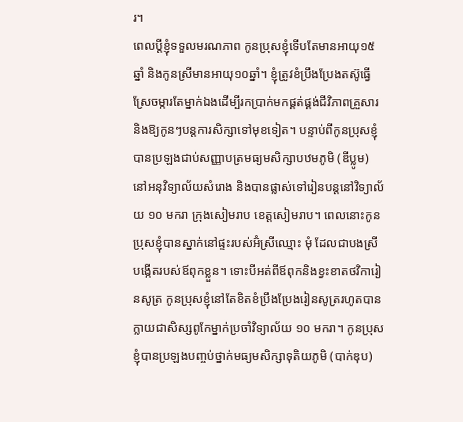រ។
ពេលប្តីខ្ញុំទទួលមរណភាព កូនប្រុសខ្ញុំទើបតែមានអាយុ១៥ឆ្នាំ និងកូនស្រីមានអាយុ១០ឆ្នាំ។ ខ្ញុំត្រូវខំប្រឹងប្រែងតស៊ូធ្វើស្រែចម្ការតែម្នាក់ឯងដើម្បីរកប្រាក់មកផ្គត់ផ្គង់ជីវិភាពគ្រួសារ និងឱ្យកូនៗបន្តការសិក្សាទៅមុខទៀត។ បន្ទាប់ពីកូនប្រុសខ្ញុំបានប្រឡងជាប់សញ្ញាបត្រមធ្យមសិក្សាបឋមភូមិ (ឌីប្លូម) នៅអនុវិទ្យាល័យសំរោង និងបានផ្លាស់ទៅរៀនបន្តនៅវិទ្យាល័យ ១០ មករា ក្រុងសៀមរាប ខេត្តសៀមរាប។ ពេលនោះកូនប្រុសខ្ញុំបានស្នាក់នៅផ្ទះរបស់អ៊ំស្រីឈ្មោះ មុំ ដែលជាបងស្រីបង្កើតរបស់ឪពុកខ្លួន។ ទោះបីអត់ពីឪពុកនិងខ្វះខាតថវិការៀនសូត្រ កូនប្រុសខ្ញុំនៅតែខិតខំប្រឹងប្រែងរៀនសូត្ររហូតបានក្លាយជាសិស្សពូកែម្នាក់ប្រចាំវិទ្យាល័យ ១០ មករា។ កូនប្រុសខ្ញុំបានប្រឡងបញ្ចប់ថ្នាក់មធ្យមសិក្សាទុតិយភូមិ (បាក់ឌុប)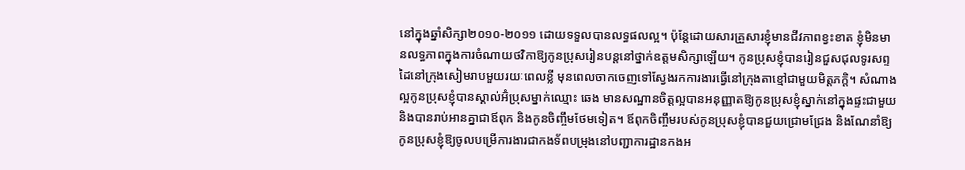នៅក្នុងឆ្នាំសិក្សា២០១០-២០១១ ដោយទទួលបានលទ្ធផលល្អ។ ប៉ុន្តែដោយសារគ្រួសារខ្ញុំមានជីវភាពខ្វះខាត ខ្ញុំមិនមានលទ្ធភាពក្នុងការចំណាយថវិកាឱ្យកូនប្រុសរៀនបន្តនៅថ្នាក់ឧត្តមសិក្សាឡើយ។ កូនប្រុសខ្ញុំបានរៀនជួសជុលទូរសព្ទដៃនៅក្រុងសៀមរាបមួយរយៈពេលខ្លី មុនពេលចាកចេញទៅស្វែងរកការងារធ្វើនៅក្រុងតាខ្មៅជាមួយមិត្តភក្តិ។ សំណាងល្អកូនប្រុសខ្ញុំបានស្គាល់អ៊ំប្រុសម្នាក់ឈ្មោះ ឆេង មានសណ្ឋានចិត្តល្អបានអនុញ្ញាតឱ្យកូនប្រុសខ្ញុំស្នាក់នៅក្នុងផ្ទះជាមួយ និងបានរាប់អានគ្នាជាឪពុក និងកូនចិញ្ចឹមថែមទៀត។ ឪពុកចិញ្ចឹមរបស់កូនប្រុសខ្ញុំបានជួយជ្រោមជ្រែង និងណែនាំឱ្យកូនប្រុសខ្ញុំឱ្យចូលបម្រើការងារជាកងទ័ពបម្រុងនៅបញ្ជាការដ្ឋានកងអ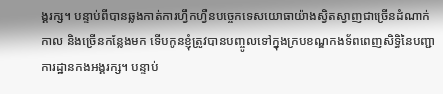ង្គរក្ស។ បន្ទាប់ពីបានឆ្លងកាត់ការហ្វឹកហ្វឺនបច្ចេកទេសយោធាយ៉ាងស្វិតស្វាញជាច្រើនដំណាក់កាល និងច្រើនកន្លែងមក ទើបកូនខ្ញុំត្រូវបានបញ្ចូលទៅក្នុងក្របខណ្ឌកងទ័ពពេញសិទ្ធិនៃបញ្ជាការដ្ឋានកងអង្គរក្ស។ បន្ទាប់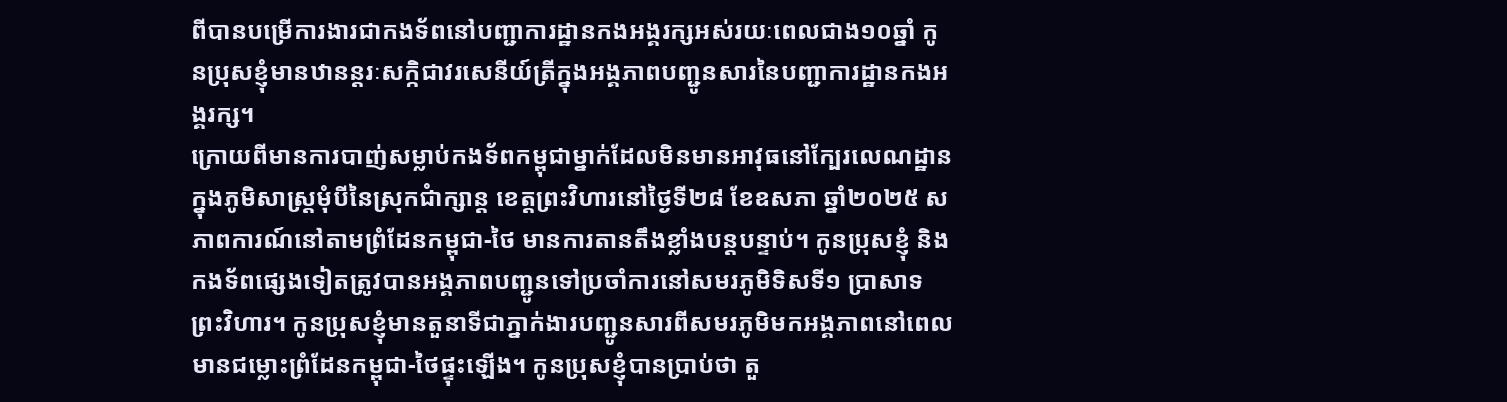ពីបានបម្រើការងារជាកងទ័ពនៅបញ្ជាការដ្ឋានកងអង្គរក្សអស់រយៈពេលជាង១០ឆ្នាំ កូនប្រុសខ្ញុំមានឋានន្តរៈសក្កិជាវរសេនីយ៍ត្រីក្នុងអង្គភាពបញ្ជូនសារនៃបញ្ជាការដ្ឋានកងអង្គរក្ស។
ក្រោយពីមានការបាញ់សម្លាប់កងទ័ពកម្ពុជាម្នាក់ដែលមិនមានអាវុធនៅក្បែរលេណដ្ឋានក្នុងភូមិសាស្ត្រមុំបីនៃស្រុកជំាក្សាន្ត ខេត្តព្រះវិហារនៅថ្ងៃទី២៨ ខែឧសភា ឆ្នាំ២០២៥ សភាពការណ៍នៅតាមព្រំដែនកម្ពុជា-ថៃ មានការតានតឹងខ្លាំងបន្តបន្ទាប់។ កូនប្រុសខ្ញុំ និងកងទ័ពផ្សេងទៀតត្រូវបានអង្គភាពបញ្ជូនទៅប្រចាំការនៅសមរភូមិទិសទី១ ប្រាសាទព្រះវិហារ។ កូនប្រុសខ្ញុំមានតួនាទីជាភ្នាក់ងារបញ្ជូនសារពីសមរភូមិមកអង្គភាពនៅពេលមានជម្លោះព្រំដែនកម្ពុជា-ថៃផ្ទុះឡើង។ កូនប្រុសខ្ញុំបានប្រាប់ថា តួ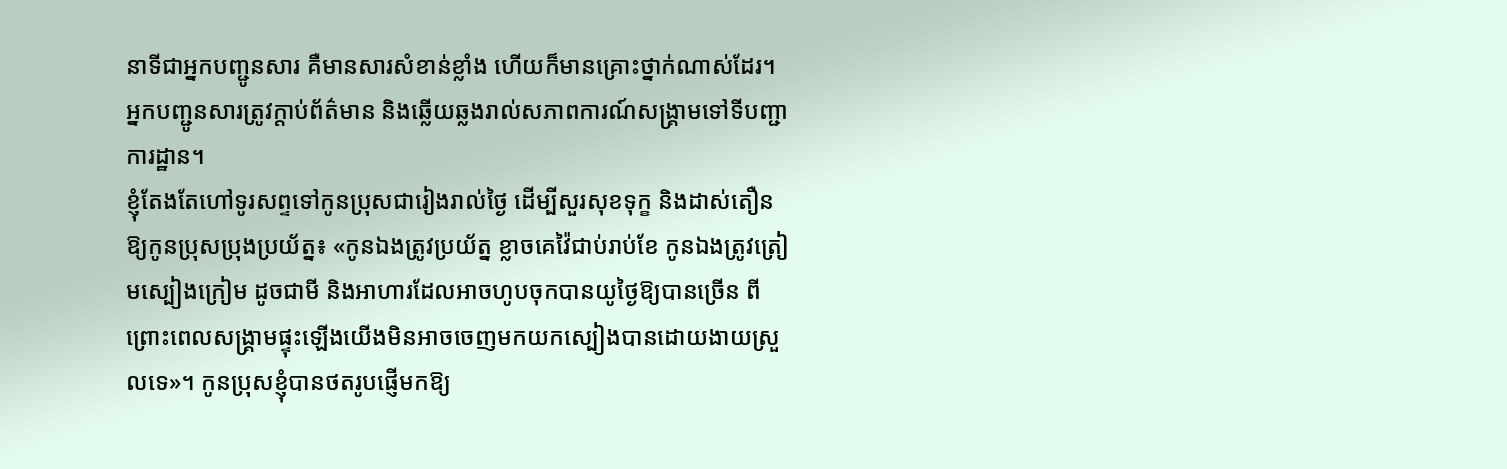នាទីជាអ្នកបញ្ជូនសារ គឺមានសារសំខាន់ខ្លាំង ហើយក៏មានគ្រោះថ្នាក់ណាស់ដែរ។ អ្នកបញ្ជូនសារត្រូវក្ដាប់ព័ត៌មាន និងឆ្លើយឆ្លងរាល់សភាពការណ៍សង្គ្រាមទៅទីបញ្ជាការដ្ឋាន។
ខ្ញុំតែងតែហៅទូរសព្ទទៅកូនប្រុសជារៀងរាល់ថ្ងៃ ដើម្បីសួរសុខទុក្ខ និងដាស់តឿនឱ្យកូនប្រុសប្រុងប្រយ័ត្ន៖ «កូនឯងត្រូវប្រយ័ត្ន ខ្លាចគេវ៉ៃជាប់រាប់ខែ កូនឯងត្រូវត្រៀមស្បៀងក្រៀម ដូចជាមី និងអាហារដែលអាចហូបចុកបានយូថ្ងៃឱ្យបានច្រើន ពីព្រោះពេលសង្គ្រាមផ្ទុះឡើងយើងមិនអាចចេញមកយកស្បៀងបានដោយងាយស្រួលទេ»។ កូនប្រុសខ្ញុំបានថតរូបផ្ញើមកឱ្យ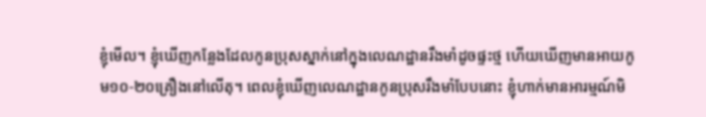ខ្ញុំមើល។ ខ្ញុំឃើញកន្លែងដែលកូនប្រុសស្នាក់នៅក្នុងលេណដ្ឋានរឹងមាំដូចផ្ទះថ្ម ហើយឃើញមានអាយកូម១០-២០គ្រឿងនៅលើតុ។ ពេលខ្ញុំឃើញលេណដ្ឋានកូនប្រុសរឹងមាំបែបនោះ ខ្ញុំហាក់មានអារម្មណ៍មិ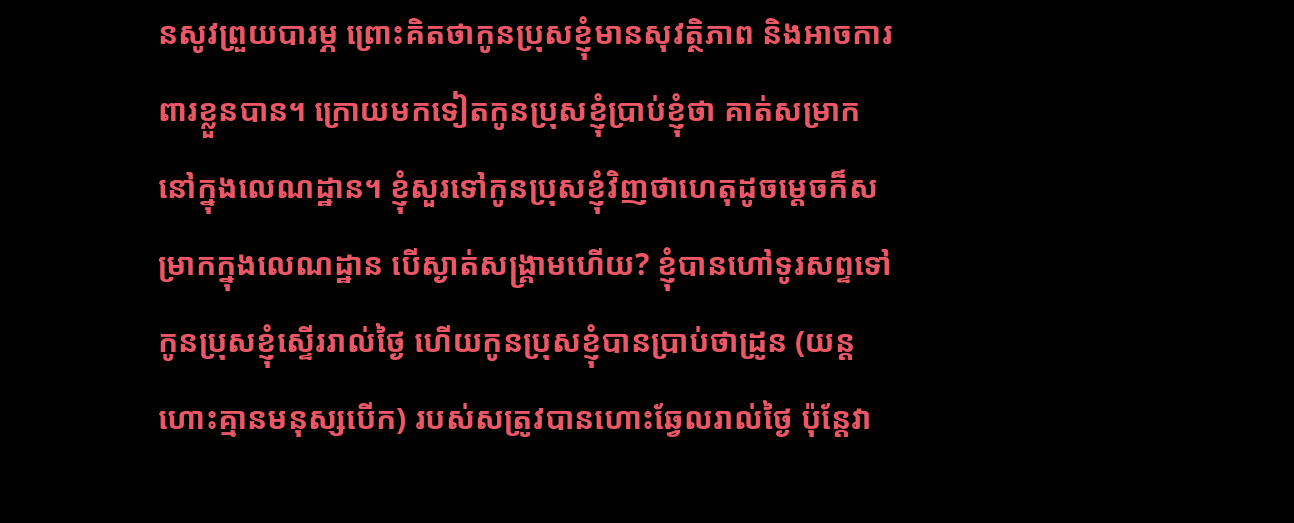នសូវព្រួយបារម្ភ ព្រោះគិតថាកូនប្រុសខ្ញុំមានសុវត្ថិភាព និងអាចការពារខ្លួនបាន។ ក្រោយមកទៀតកូនប្រុសខ្ញុំប្រាប់ខ្ញុំថា គាត់សម្រាកនៅក្នុងលេណដ្ឋាន។ ខ្ញុំសួរទៅកូនប្រុសខ្ញុំវិញថាហេតុដូចម្តេចក៏សម្រាកក្នុងលេណដ្ឋាន បើស្ងាត់សង្គ្រាមហើយ? ខ្ញុំបានហៅទូរសព្ទទៅកូនប្រុសខ្ញុំស្ទើររាល់ថ្ងៃ ហើយកូនប្រុសខ្ញុំបានប្រាប់ថាដ្រូន (យន្តហោះគ្មានមនុស្សបើក) របស់សត្រូវបានហោះឆ្វែលរាល់ថ្ងៃ ប៉ុន្តែវា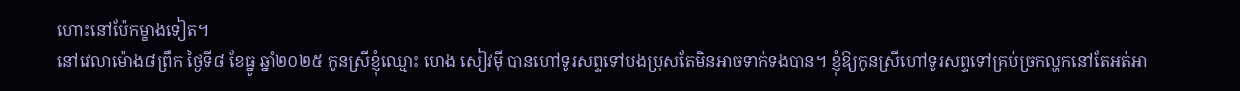ហោះនៅប៉ែកម្ខាងទៀត។
នៅវេលាម៉ោង៨ព្រឹក ថ្ងៃទី៨ ខែធ្នូ ឆ្នាំ២០២៥ កូនស្រីខ្ញុំឈ្មោះ ហេង សៀវម៉ី បានហៅទូរសព្ទទៅបងប្រុសតែមិនអាចទាក់ទងបាន។ ខ្ញុំឱ្យកូនស្រីហៅទូរសព្ទទៅគ្រប់ច្រកល្ហកនៅតែអត់អា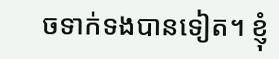ចទាក់ទងបានទៀត។ ខ្ញុំ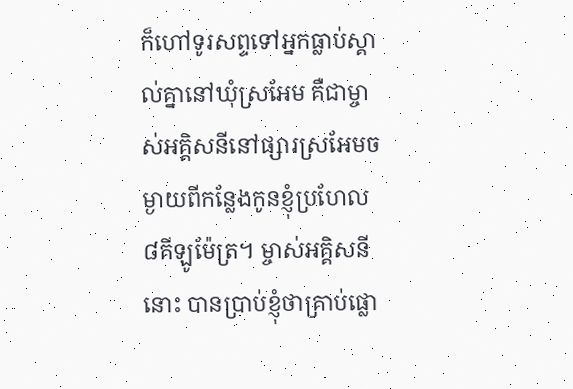ក៏ហៅទូរសព្ទទៅអ្នកធ្លាប់ស្គាល់គ្នានៅឃុំស្រអែម គឺជាម្ចាស់អគ្គិសនីនៅផ្សារស្រអែមចម្ងាយពីកន្លែងកូនខ្ញុំប្រហែល៨គីឡូម៉ែត្រ។ ម្ចាស់អគ្គិសនីនោះ បានប្រាប់ខ្ញុំថាគ្រាប់ផ្លោ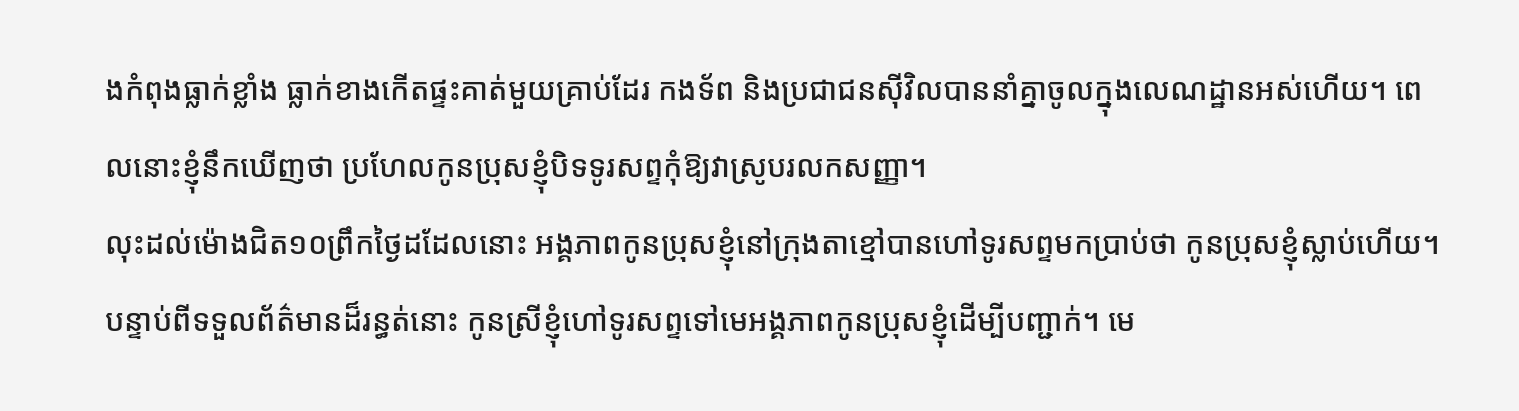ងកំពុងធ្លាក់ខ្លាំង ធ្លាក់ខាងកើតផ្ទះគាត់មួយគ្រាប់ដែរ កងទ័ព និងប្រជាជនស៊ីវិលបាននាំគ្នាចូលក្នុងលេណដ្ឋានអស់ហើយ។ ពេលនោះខ្ញុំនឹកឃើញថា ប្រហែលកូនប្រុសខ្ញុំបិទទូរសព្ទកុំឱ្យវាស្រូបរលកសញ្ញា។
លុះដល់ម៉ោងជិត១០ព្រឹកថ្ងៃដដែលនោះ អង្គភាពកូនប្រុសខ្ញុំនៅក្រុងតាខ្មៅបានហៅទូរសព្ទមកប្រាប់ថា កូនប្រុសខ្ញុំស្លាប់ហើយ។ បន្ទាប់ពីទទួលព័ត៌មានដ៏រន្ធត់នោះ កូនស្រីខ្ញុំហៅទូរសព្ទទៅមេអង្គភាពកូនប្រុសខ្ញុំដើម្បីបញ្ជាក់។ មេ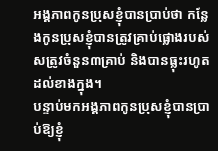អង្គភាពកូនប្រុសខ្ញុំបានប្រាប់ថា កន្លែងកូនប្រុសខ្ញុំបានត្រូវគ្រាប់ផ្លោងរបស់សត្រូវចំនួន៣គ្រាប់ និងបានធ្លុះរហូតដល់ខាងក្នុង។
បន្ទាប់មកអង្គភាពកូនប្រុសខ្ញុំបានប្រាប់ឱ្យខ្ញុំ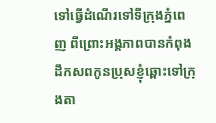ទៅធ្វើដំណើរទៅទីក្រុងភ្នំពេញ ពីព្រោះអង្គភាពបានកំពុងដឹកសពកូនប្រុសខ្ញុំឆ្ពោះទៅក្រុងតា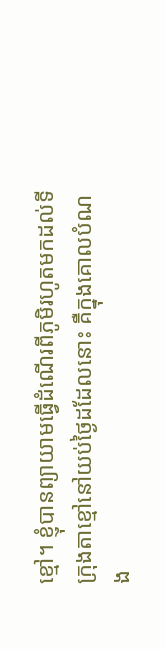ខ្មៅ។ ខ្ញុំបានព្យាយាមធ្វើដំណើរពីភូមិរហូតមកដល់ទីក្រុងតាខ្មៅនៅយប់ថ្ងៃដដែលនោះ គឺក្នុងគោលបំណង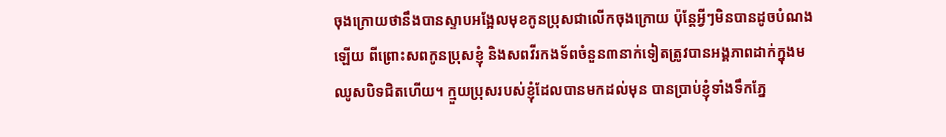ចុងក្រោយថានឹងបានស្ទាបអង្អែលមុខកូនប្រុសជាលើកចុងក្រោយ ប៉ុន្តែអ្វីៗមិនបានដូចបំណងឡើយ ពីព្រោះសពកូនប្រុសខ្ញុំ និងសពវីរកងទ័ពចំនួន៣នាក់ទៀតត្រូវបានអង្គភាពដាក់ក្នុងមឈូសបិទជិតហើយ។ ក្មួយប្រុសរបស់ខ្ញុំដែលបានមកដល់មុន បានប្រាប់ខ្ញុំទាំងទឹកភ្នែ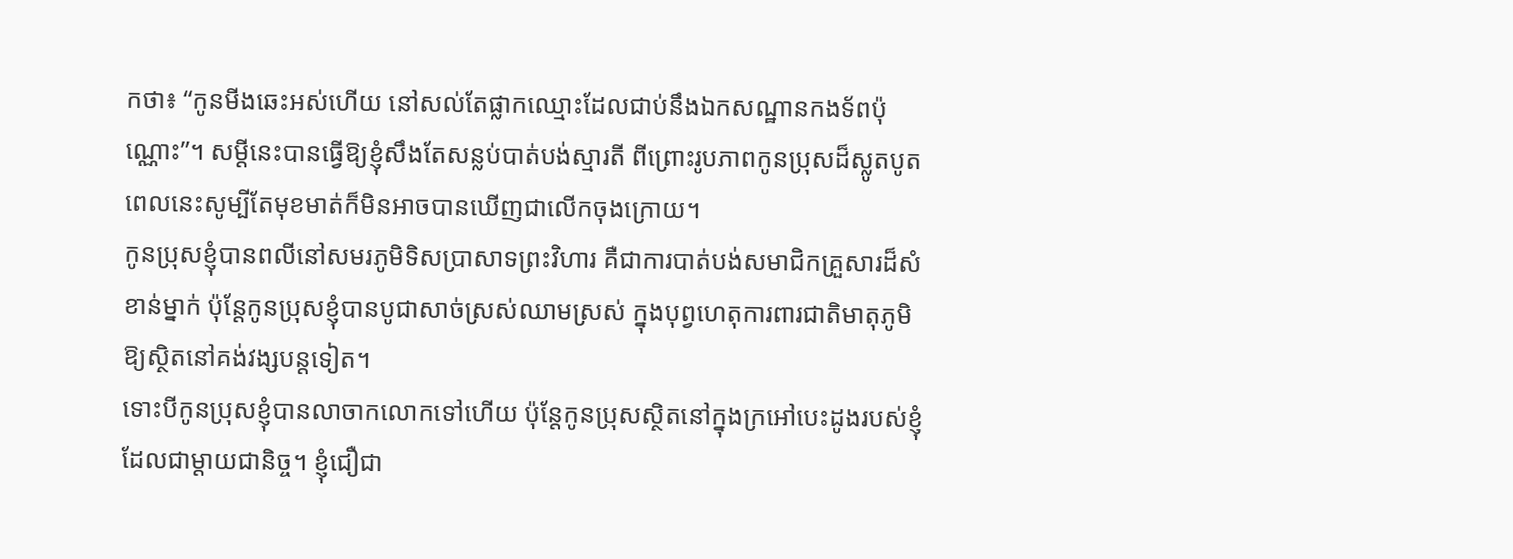កថា៖ “កូនមីងឆេះអស់ហើយ នៅសល់តែផ្លាកឈ្មោះដែលជាប់នឹងឯកសណ្ឋានកងទ័ពប៉ុណ្ណោះ”។ សម្តីនេះបានធ្វើឱ្យខ្ញុំសឹងតែសន្លប់បាត់បង់ស្មារតី ពីព្រោះរូបភាពកូនប្រុសដ៏ស្លូតបូត ពេលនេះសូម្បីតែមុខមាត់ក៏មិនអាចបានឃើញជាលើកចុងក្រោយ។
កូនប្រុសខ្ញុំបានពលីនៅសមរភូមិទិសប្រាសាទព្រះវិហារ គឺជាការបាត់បង់សមាជិកគ្រួសារដ៏សំខាន់ម្នាក់ ប៉ុន្តែកូនប្រុសខ្ញុំបានបូជាសាច់ស្រស់ឈាមស្រស់ ក្នុងបុព្វហេតុការពារជាតិមាតុភូមិឱ្យស្ថិតនៅគង់វង្សបន្តទៀត។
ទោះបីកូនប្រុសខ្ញុំបានលាចាកលោកទៅហើយ ប៉ុន្តែកូនប្រុសស្ថិតនៅក្នុងក្រអៅបេះដូងរបស់ខ្ញុំដែលជាម្តាយជានិច្ច។ ខ្ញុំជឿជា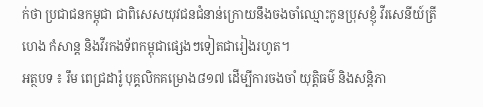ក់ថា ប្រជាជនកម្ពុជា ជាពិសេសយុវជនជំនាន់ក្រោយនឹងចងចាំឈ្មោះកូនប្រុសខ្ញុំ វីរសេនីយ៍ត្រី ហេង កំសាន្ត និងវីរកងទ័ពកម្ពុជាផ្សេងៗទៀតជារៀងរហូត។
អត្ថបទ ៖ រឹម ពេជ្រដារ៉ូ បុគ្គលិកគម្រោង៨១៧ ដើម្បីការចងចាំ យុត្តិធម៌ និងសន្តិភា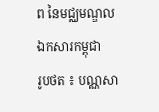ព នៃមជ្ឈមណ្ឌលឯកសារកម្ពុជា
រូបថត ៖ បណ្ណសា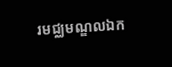រមជ្ឈមណ្ឌលឯក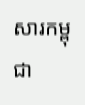សារកម្ពុជា